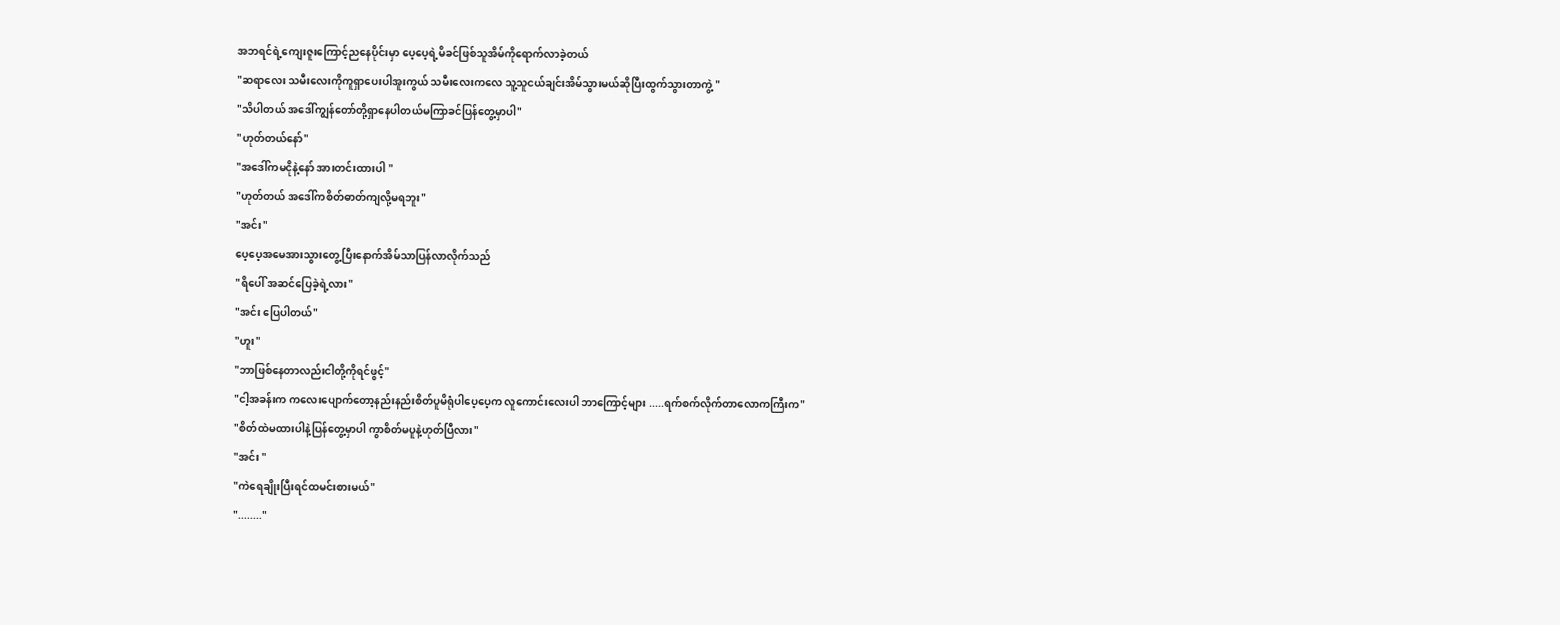အဘရင်ရဲ့ကျေးဇူးကြောင့်ညနေပိုင်းမှာ ပေ့ပေ့ရဲ့မိခင်ဖြစ်သူအိမ်ကိုရောက်လာခဲ့တယ်
"ဆရာလေး သမီးလေးကိုကူရှာပေးပါအူးကွယ် သမီးလေးကလေ သူ့သူငယ်ချင်းအိမ်သွားမယ်ဆိုပြီးထွက်သွားတာကွဲ့ "
"သိပါတယ် အဒေါ်ကျွန်တော်တို့ရှာနေပါတယ်မကြာခင်ပြန်တွေ့မှာပါ"
"ဟုတ်တယ်နော်"
"အဒေါ်ကမငိုနဲ့နော် အားတင်းထားပါ "
"ဟုတ်တယ် အဒေါ်ကစိတ်ဓာတ်ကျလို့မရဘူး"
"အင်း"
ပေ့ပေ့အမေအားသွားတွေ့ပြီးနောက်အိမ်သာပြန်လာလိုက်သည်
"ရိပေါ် အဆင်ပြေခဲ့ရဲ့လား"
"အင်း ပြေပါတယ်"
"ဟူး"
"ဘာဖြစ်နေတာလည်းငါတို့ကိုရင်ဖွင့်"
"ငါ့အခန်းက ကလေးပျောက်တော့နည်းနည်းစိတ်ပူမိရုံပါပေ့ပေ့က လူကောင်းလေးပါ ဘာကြောင့်များ .....ရက်စက်လိုက်တာလောကကြီးက"
"စိတ်ထဲမထားပါနဲ့ပြန်တွေ့မှာပါ ကွာစိတ်မပူနဲ့ဟုတ်ပြီလား"
"အင်း "
"ကဲရေချိုးပြီးရင်ထမင်းစားမယ်"
"........"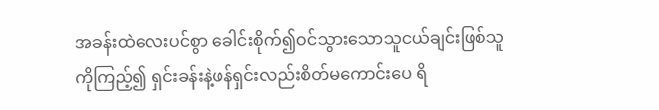အခန်းထဲလေးပင်စွာ ခေါင်းစိုက်၍ဝင်သွားသောသူငယ်ချင်းဖြစ်သူကိုကြည့်၍ ရှင်းခန်းနဲ့ဖန်ရှင်းလည်းစိတ်မကောင်းပေ ရိ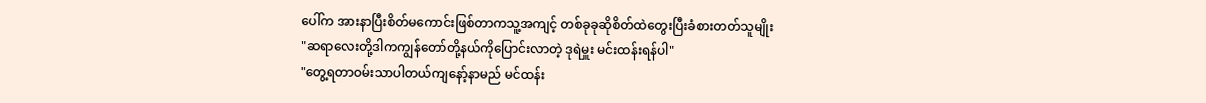ပေါ်က အားနာပြီးစိတ်မကောင်းဖြစ်တာကသူ့အကျင့် တစ်ခုခုဆိုစိတ်ထဲတွေးပြီးခံစားတတ်သူမျိုး
"ဆရာလေးတို့ဒါကကျွန်တော်တို့နယ်ကိုပြောင်းလာတဲ့ ဒုရဲမှူး မင်းထန်းရန်ပါ"
"တွေ့ရတာဝမ်းသာပါတယ်ကျနော့်နာမည် မင်ထန်း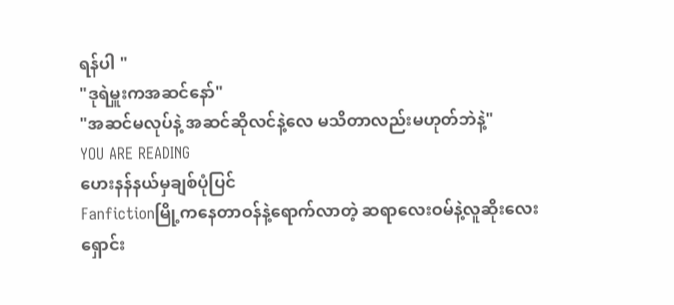ရန်ပါ "
"ဒုရဲမှူးကအဆင်နော်"
"အဆင်မလုပ်နဲ့ အဆင်ဆိုလင်နဲ့လေ မသိတာလည်းမဟုတ်ဘဲနဲ့"
YOU ARE READING
ဟေးနန်နယ်မှချစ်ပုံပြင်
Fanfictionမြို့ကနေတာဝန်နဲ့ရောက်လာတဲ့ ဆရာလေးဝမ်နဲ့လူဆိုးလေးရှောင်း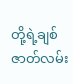တို့ရဲ့ချစ်ဇာတ်လမ်း